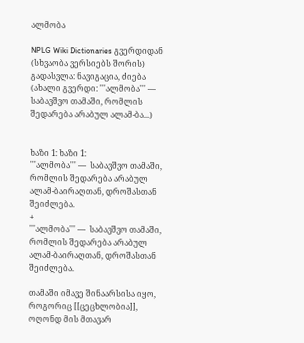ალმობა

NPLG Wiki Dictionaries გვერდიდან
(სხვაობა ვერსიებს შორის)
გადასვლა: ნავიგაცია, ძიება
(ახალი გვერდი: '''ალმობა''' — საბავშვო თამაში, რომლის შედარება არაბულ ალამ-ბა...)


ხაზი 1: ხაზი 1:
'''ალმობა''' —  საბავშვო თამაში, რომლის შედარება არაბულ ალამ-ბაირაღთან, დროშასთან შეიძლება.
+
'''ალმობა''' —  საბავშვო თამაში, რომლის შედარება არაბულ ალამ-ბაირაღთან, დროშასთან შეიძლება.

თამაში იმავე შინაარსისა იყო, როგორიც [[ცეცხლობია]], ოღონდ მის მთავარ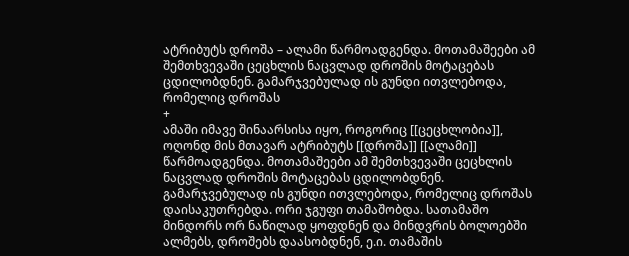ატრიბუტს დროშა – ალამი წარმოადგენდა. მოთამაშეები ამ შემთხვევაში ცეცხლის ნაცვლად დროშის მოტაცებას ცდილობდნენ. გამარჯვებულად ის გუნდი ითვლებოდა, რომელიც დროშას
+
ამაში იმავე შინაარსისა იყო, როგორიც [[ცეცხლობია]], ოღონდ მის მთავარ ატრიბუტს [[დროშა]] [[ალამი]] წარმოადგენდა. მოთამაშეები ამ შემთხვევაში ცეცხლის ნაცვლად დროშის მოტაცებას ცდილობდნენ. გამარჯვებულად ის გუნდი ითვლებოდა, რომელიც დროშას დაისაკუთრებდა. ორი ჯგუფი თამაშობდა. სათამაშო მინდორს ორ ნაწილად ყოფდნენ და მინდვრის ბოლოებში ალმებს, დროშებს დაასობდნენ, ე.ი. თამაშის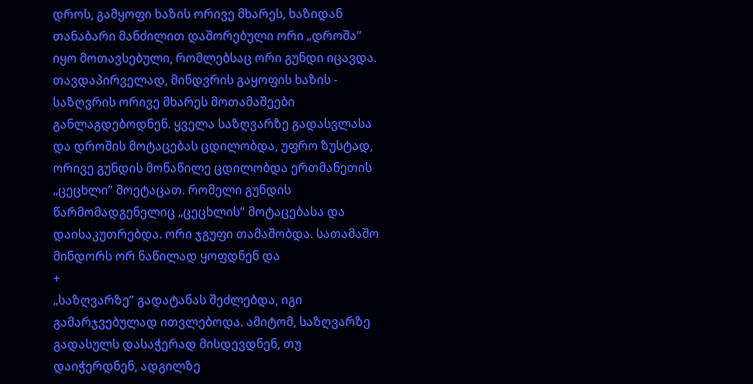დროს, გამყოფი ხაზის ორივე მხარეს, ხაზიდან თანაბარი მანძილით დაშორებული ორი „დროშა” იყო მოთავსებული, რომლებსაც ორი გუნდი იცავდა. თავდაპირველად, მინდვრის გაყოფის ხაზის - საზღვრის ორივე მხარეს მოთამაშეები განლაგდებოდნენ. ყველა საზღვარზე გადასვლასა და დროშის მოტაცებას ცდილობდა, უფრო ზუსტად, ორივე გუნდის მონაწილე ცდილობდა ერთმანეთის „ცეცხლი” მოეტაცათ. რომელი გუნდის წარმომადგენელიც „ცეცხლის” მოტაცებასა და
დაისაკუთრებდა. ორი ჯგუფი თამაშობდა. სათამაშო მინდორს ორ ნაწილად ყოფდნენ და
+
„საზღვარზე” გადატანას შეძლებდა, იგი გამარჯვებულად ითვლებოდა. ამიტომ, საზღვარზე გადასულს დასაჭერად მისდევდნენ, თუ დაიჭერდნენ, ადგილზე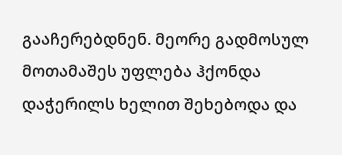გააჩერებდნენ. მეორე გადმოსულ მოთამაშეს უფლება ჰქონდა დაჭერილს ხელით შეხებოდა და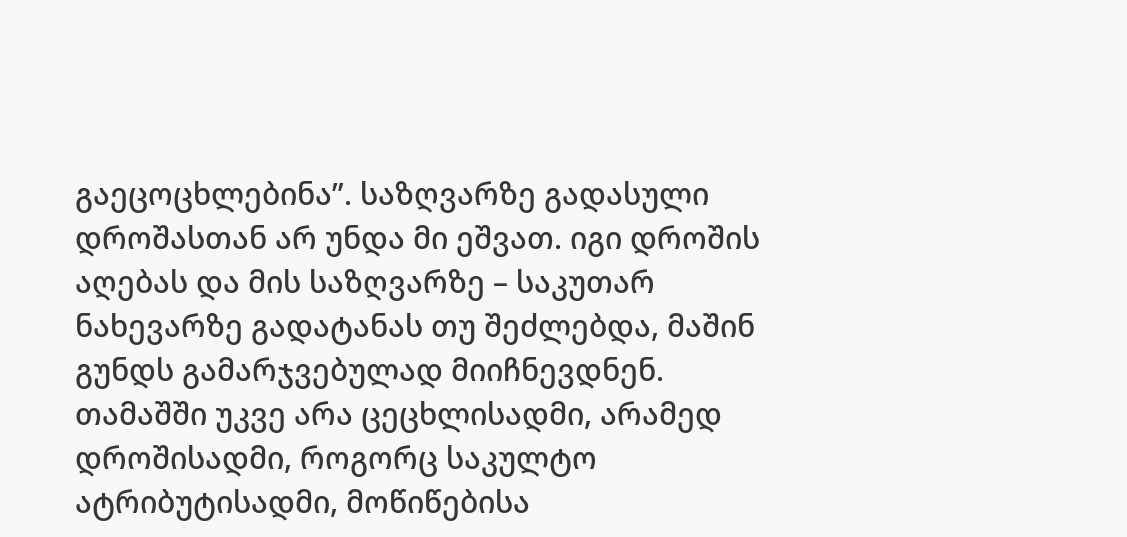გაეცოცხლებინა”. საზღვარზე გადასული დროშასთან არ უნდა მი ეშვათ. იგი დროშის აღებას და მის საზღვარზე – საკუთარ ნახევარზე გადატანას თუ შეძლებდა, მაშინ გუნდს გამარჯვებულად მიიჩნევდნენ. თამაშში უკვე არა ცეცხლისადმი, არამედ დროშისადმი, როგორც საკულტო ატრიბუტისადმი, მოწიწებისა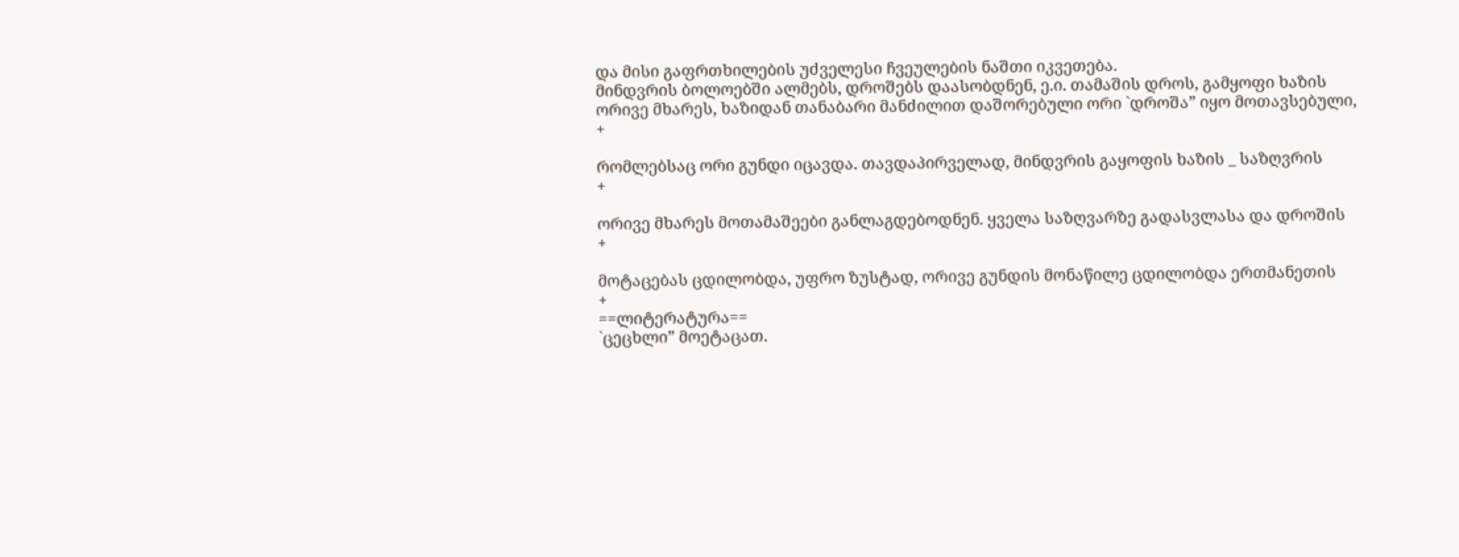და მისი გაფრთხილების უძველესი ჩვეულების ნაშთი იკვეთება.
მინდვრის ბოლოებში ალმებს, დროშებს დაასობდნენ, ე.ი. თამაშის დროს, გამყოფი ხაზის ორივე მხარეს, ხაზიდან თანაბარი მანძილით დაშორებული ორი `დროშა” იყო მოთავსებული,
+

რომლებსაც ორი გუნდი იცავდა. თავდაპირველად, მინდვრის გაყოფის ხაზის _ საზღვრის
+

ორივე მხარეს მოთამაშეები განლაგდებოდნენ. ყველა საზღვარზე გადასვლასა და დროშის
+

მოტაცებას ცდილობდა, უფრო ზუსტად, ორივე გუნდის მონაწილე ცდილობდა ერთმანეთის
+
==ლიტერატურა==
`ცეცხლი” მოეტაცათ.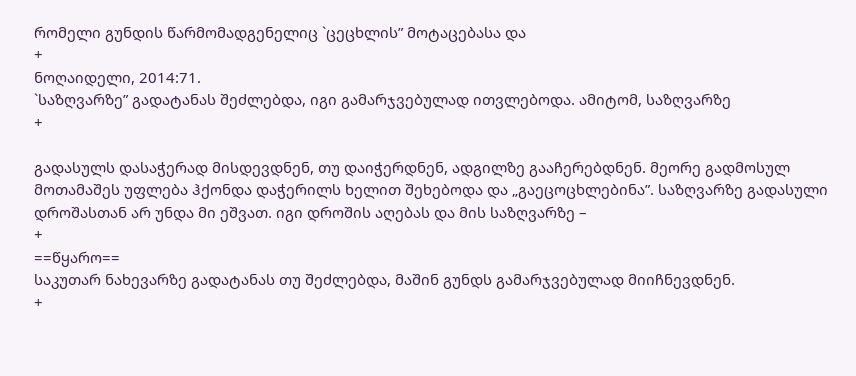რომელი გუნდის წარმომადგენელიც `ცეცხლის” მოტაცებასა და
+
ნოღაიდელი, 2014:71.
`საზღვარზე” გადატანას შეძლებდა, იგი გამარჯვებულად ითვლებოდა. ამიტომ, საზღვარზე
+

გადასულს დასაჭერად მისდევდნენ, თუ დაიჭერდნენ, ადგილზე გააჩერებდნენ. მეორე გადმოსულ მოთამაშეს უფლება ჰქონდა დაჭერილს ხელით შეხებოდა და „გაეცოცხლებინა”. საზღვარზე გადასული დროშასთან არ უნდა მი ეშვათ. იგი დროშის აღებას და მის საზღვარზე –
+
==წყარო==
საკუთარ ნახევარზე გადატანას თუ შეძლებდა, მაშინ გუნდს გამარჯვებულად მიიჩნევდნენ.
+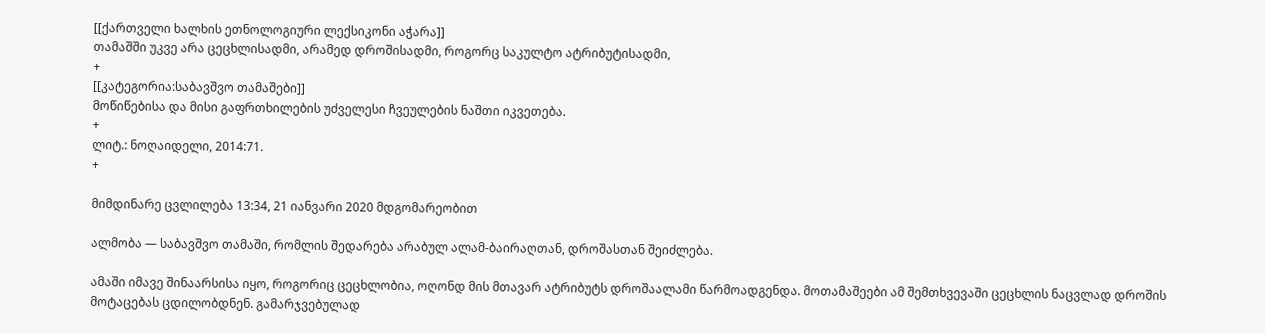[[ქართველი ხალხის ეთნოლოგიური ლექსიკონი აჭარა]]
თამაშში უკვე არა ცეცხლისადმი, არამედ დროშისადმი, როგორც საკულტო ატრიბუტისადმი,
+
[[კატეგორია:საბავშვო თამაშები]]
მოწიწებისა და მისი გაფრთხილების უძველესი ჩვეულების ნაშთი იკვეთება.
+
ლიტ.: ნოღაიდელი, 2014:71.
+

მიმდინარე ცვლილება 13:34, 21 იანვარი 2020 მდგომარეობით

ალმობა — საბავშვო თამაში, რომლის შედარება არაბულ ალამ-ბაირაღთან, დროშასთან შეიძლება.

ამაში იმავე შინაარსისა იყო, როგორიც ცეცხლობია, ოღონდ მის მთავარ ატრიბუტს დროშაალამი წარმოადგენდა. მოთამაშეები ამ შემთხვევაში ცეცხლის ნაცვლად დროშის მოტაცებას ცდილობდნენ. გამარჯვებულად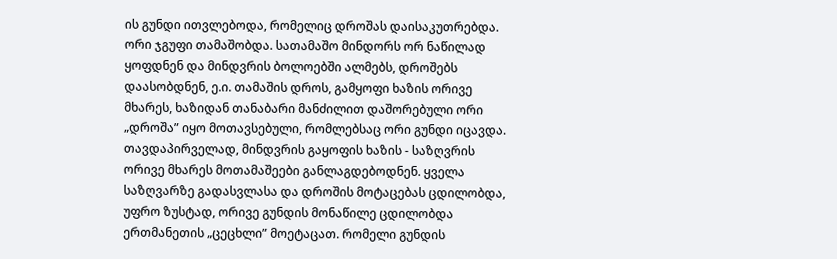ის გუნდი ითვლებოდა, რომელიც დროშას დაისაკუთრებდა. ორი ჯგუფი თამაშობდა. სათამაშო მინდორს ორ ნაწილად ყოფდნენ და მინდვრის ბოლოებში ალმებს, დროშებს დაასობდნენ, ე.ი. თამაშის დროს, გამყოფი ხაზის ორივე მხარეს, ხაზიდან თანაბარი მანძილით დაშორებული ორი „დროშა” იყო მოთავსებული, რომლებსაც ორი გუნდი იცავდა. თავდაპირველად, მინდვრის გაყოფის ხაზის - საზღვრის ორივე მხარეს მოთამაშეები განლაგდებოდნენ. ყველა საზღვარზე გადასვლასა და დროშის მოტაცებას ცდილობდა, უფრო ზუსტად, ორივე გუნდის მონაწილე ცდილობდა ერთმანეთის „ცეცხლი” მოეტაცათ. რომელი გუნდის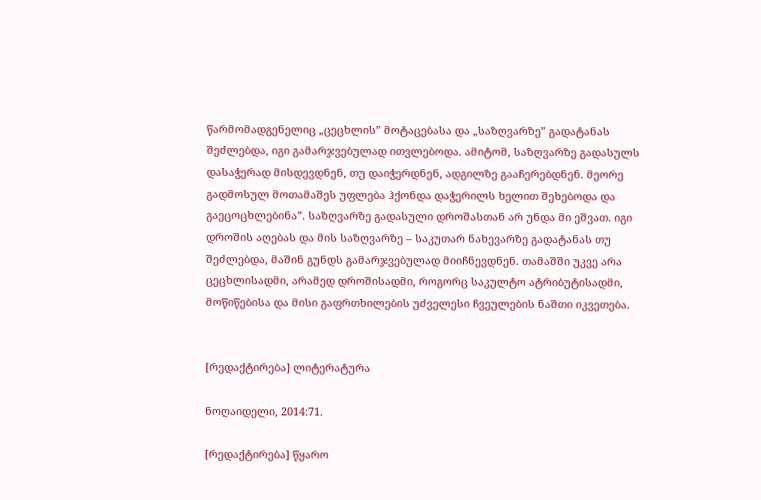წარმომადგენელიც „ცეცხლის” მოტაცებასა და „საზღვარზე” გადატანას შეძლებდა, იგი გამარჯვებულად ითვლებოდა. ამიტომ, საზღვარზე გადასულს დასაჭერად მისდევდნენ, თუ დაიჭერდნენ, ადგილზე გააჩერებდნენ. მეორე გადმოსულ მოთამაშეს უფლება ჰქონდა დაჭერილს ხელით შეხებოდა და გაეცოცხლებინა”. საზღვარზე გადასული დროშასთან არ უნდა მი ეშვათ. იგი დროშის აღებას და მის საზღვარზე – საკუთარ ნახევარზე გადატანას თუ შეძლებდა, მაშინ გუნდს გამარჯვებულად მიიჩნევდნენ. თამაშში უკვე არა ცეცხლისადმი, არამედ დროშისადმი, როგორც საკულტო ატრიბუტისადმი, მოწიწებისა და მისი გაფრთხილების უძველესი ჩვეულების ნაშთი იკვეთება.


[რედაქტირება] ლიტერატურა

ნოღაიდელი, 2014:71.

[რედაქტირება] წყარო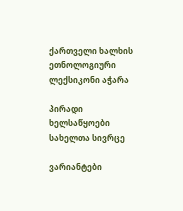ქართველი ხალხის ეთნოლოგიური ლექსიკონი აჭარა

პირადი ხელსაწყოები
სახელთა სივრცე

ვარიანტები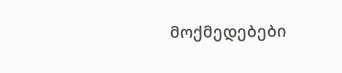მოქმედებები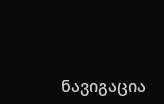ნავიგაცია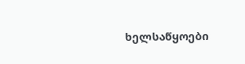ხელსაწყოები